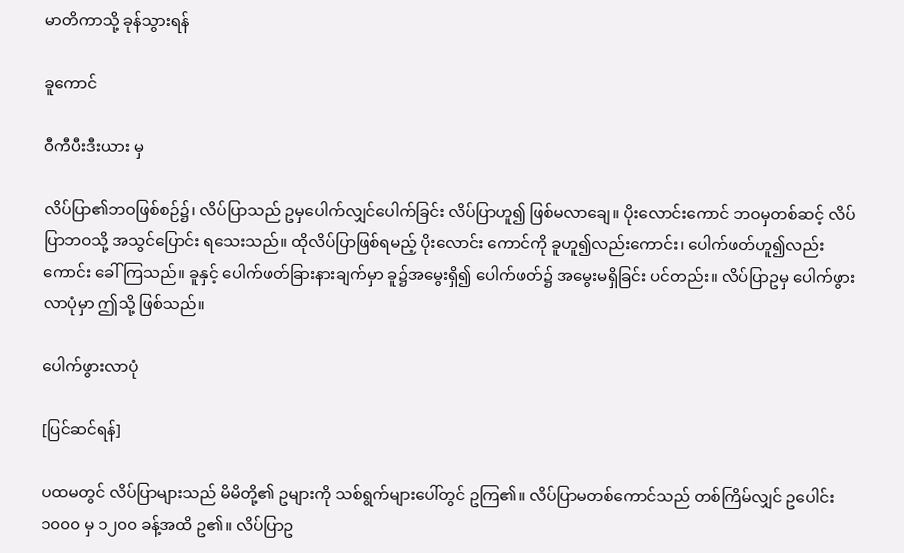မာတိကာသို့ ခုန်သွားရန်

ခူကောင်

ဝီကီပီးဒီးယား မှ

လိပ်ပြာ၏ဘဝဖြစ်စဉ်၌၊ လိပ်ပြာသည် ဥမှပေါက်လျှင်ပေါက်ခြင်း လိပ်ပြာဟူ၍ ဖြစ်မလာချေ။ ပိုးလောင်းကောင် ဘဝမှတစ်ဆင့် လိပ်ပြာဘဝသို့ အသွင်ပြောင်း ရသေးသည်။ ထိုလိပ်ပြာဖြစ်ရမည့် ပိုးလောင်း ကောင်ကို ခူဟူ၍လည်းကောင်း၊ ပေါက်ဖတ်ဟူ၍လည်းကောင်း ခေါ်ကြသည်။ ခူနှင့် ပေါက်ဖတ်ခြားနားချက်မှာ ခူ၌အမွေးရှိ၍ ပေါက်ဖတ်၌ အမွေးမရှိခြင်း ပင်တည်း။ လိပ်ပြာဥမှ ပေါက်ဖွားလာပုံမှာ ဤသို့ ဖြစ်သည်။

ပေါက်ဖွားလာပုံ

[ပြင်ဆင်ရန်]

ပထမတွင် လိပ်ပြာများသည် မိမိတို့၏ ဥများကို သစ်ရွက်များပေါ်တွင် ဥကြ၏။ လိပ်ပြာမတစ်ကောင်သည် တစ်ကြိမ်လျှင် ဥပေါင်း ၁၀၀၀ မှ ၁၂၀၀ ခန့်အထိ ဥ၏။ လိပ်ပြာဥ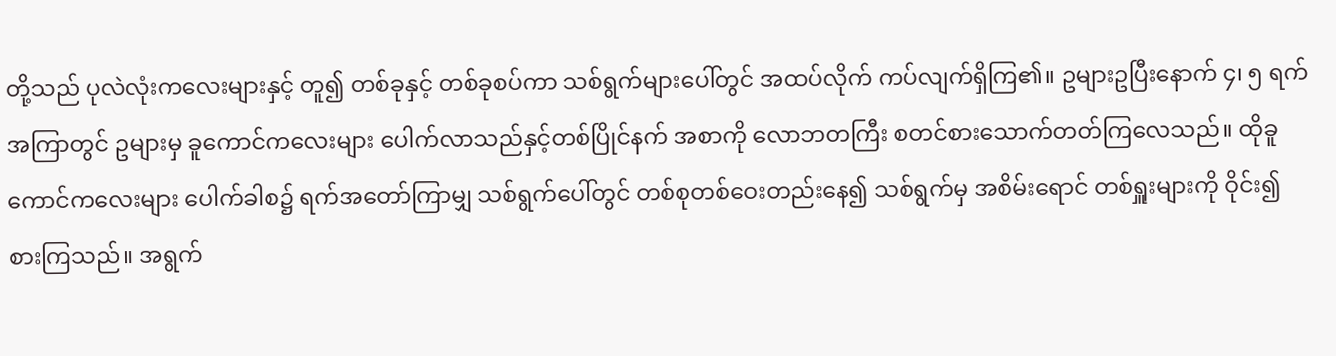တို့သည် ပုလဲလုံးကလေးများနှင့် တူ၍ တစ်ခုနှင့် တစ်ခုစပ်ကာ သစ်ရွက်များပေါ်တွင် အထပ်လိုက် ကပ်လျက်ရှိကြ၏။ ဥများဥပြီးနောက် ၄၊ ၅ ရက်အကြာတွင် ဥများမှ ခူကောင်ကလေးများ ပေါက်လာသည်နှင့်တစ်ပြိုင်နက် အစာကို လောဘတကြီး စတင်စားသောက်တတ်ကြလေသည်။ ထိုခူ ကောင်ကလေးများ ပေါက်ခါစ၌ ရက်အတော်ကြာမျှ သစ်ရွက်ပေါ်တွင် တစ်စုတစ်ဝေးတည်းနေ၍ သစ်ရွက်မှ အစိမ်းရောင် တစ်ရှူးများကို ဝိုင်း၍စားကြသည်။ အရွက်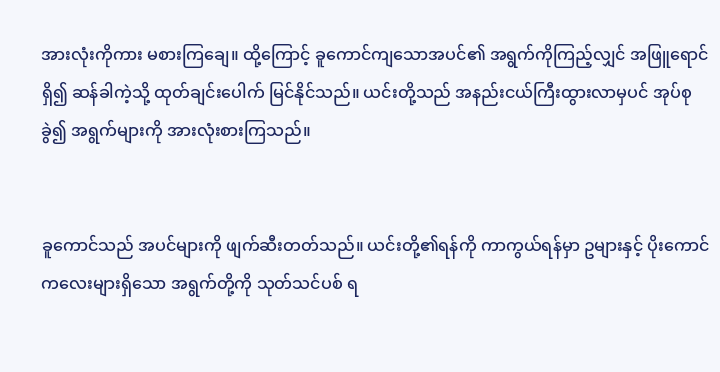အားလုံးကိုကား မစားကြချေ။ ထို့ကြောင့် ခူကောင်ကျသောအပင်၏ အရွက်ကိုကြည့်လျှင် အဖြူရောင်ရှိ၍ ဆန်ခါကဲ့သို့ ထုတ်ချင်းပေါက် မြင်နိုင်သည်။ ယင်းတို့သည် အနည်းငယ်ကြီးထွားလာမှပင် အုပ်စုခွဲ၍ အရွက်များကို အားလုံးစားကြသည်။


ခူကောင်သည် အပင်များကို ဖျက်ဆီးတတ်သည်။ ယင်းတို့၏ရန်ကို ကာကွယ်ရန်မှာ ဥများနှင့် ပိုးကောင်ကလေးများရှိသော အရွက်တို့ကို သုတ်သင်ပစ် ရ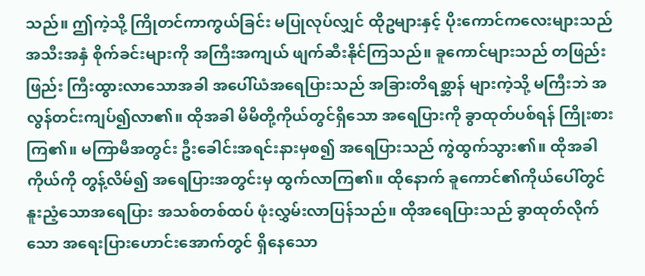သည်။ ဤကဲ့သို့ ကြိုတင်ကာကွယ်ခြင်း မပြုလုပ်လျှင် ထိုဥများနှင့် ပိုးကောင်ကလေးများသည် အသီးအနှံ စိုက်ခင်းများကို အကြီးအကျယ် ဖျက်ဆီးနိုင်ကြသည်။ ခူကောင်များသည် တဖြည်းဖြည်း ကြီးထွားလာသောအခါ အပေါ်ယံအရေပြားသည် အခြားတိရစ္ဆာန် များကဲ့သို့ မကြီးဘဲ အလွန်တင်းကျပ်၍လာ၏။ ထိုအခါ မိမိတို့ကိုယ်တွင်ရှိသော အရေပြားကို ခွာထုတ်ပစ်ရန် ကြိုးစားကြ၏။ မကြာမီအတွင်း ဦးခေါင်းအရင်းနားမှစ၍ အရေပြားသည် ကွဲထွက်သွား၏။ ထိုအခါ ကိုယ်ကို တွန့်လိမ်၍ အရေပြားအတွင်းမှ ထွက်လာကြ၏။ ထိုနောက် ခူကောင်၏ကိုယ်ပေါ်တွင် နူးညံ့သောအရေပြား အသစ်တစ်ထပ် ဖုံးလွှမ်းလာပြန်သည်။ ထိုအရေပြားသည် ခွာထုတ်လိုက်သော အရေးပြားဟောင်းအောက်တွင် ရှိနေသော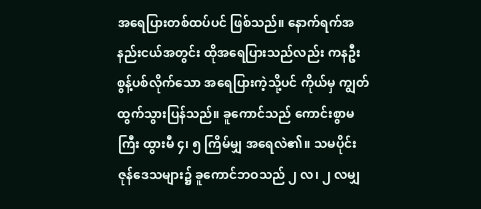အရေပြားတစ်ထပ်ပင် ဖြစ်သည်။ နောက်ရက်အနည်းငယ်အတွင်း ထိုအရေပြားသည်လည်း ကနဦး စွန့်ပစ်လိုက်သော အရေပြားကဲ့သို့ပင် ကိုယ်မှ ကျွတ်ထွက်သွားပြန်သည်။ ခူကောင်သည် ကောင်းစွာမကြီး ထွားမီ ၄၊ ၅ ကြိမ်မျှ အရေလဲ၏။ သမပိုင်းဇုန်ဒေသများ၌ ခူကောင်ဘဝသည် ၂ လ၊ ၂ လမျှ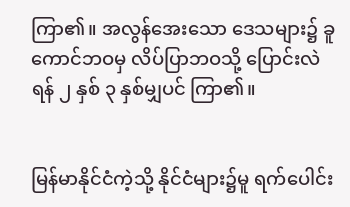ကြာ၏။ အလွန်အေးသော ဒေသများ၌ ခူကောင်ဘဝမှ လိပ်ပြာဘဝသို့ ပြောင်းလဲရန် ၂ နှစ် ၃ နှစ်မျှပင် ကြာ၏။


မြန်မာနိုင်ငံကဲ့သို့ နိုင်ငံများ၌မူ ရက်ပေါင်း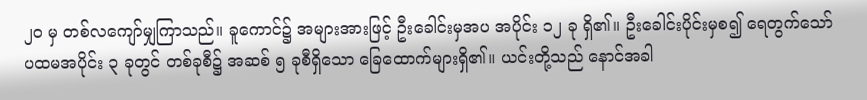၂၀ မှ တစ်လကျော်မျှကြာသည်။ ခူကောင်၌ အများအားဖြင့် ဦးခေါင်းမှအပ အပိုင်း ၁၂ ခု ရှိ၏။ ဦးခေါင်းပိုင်းမှစ၍ ရေတွက်သော် ပထမအပိုင်း ၃ ခုတွင် တစ်ခုစီ၌ အဆစ် ၅ ခုစီရှိသော ခြေထောက်များရှိ၏။ ယင်းတို့သည် နောင်အခါ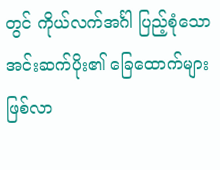တွင် ကိုယ်လက်အင်္ဂါ ပြည့်စုံသော အင်းဆက်ပိုး၏ ခြေထောက်များ ဖြစ်လာ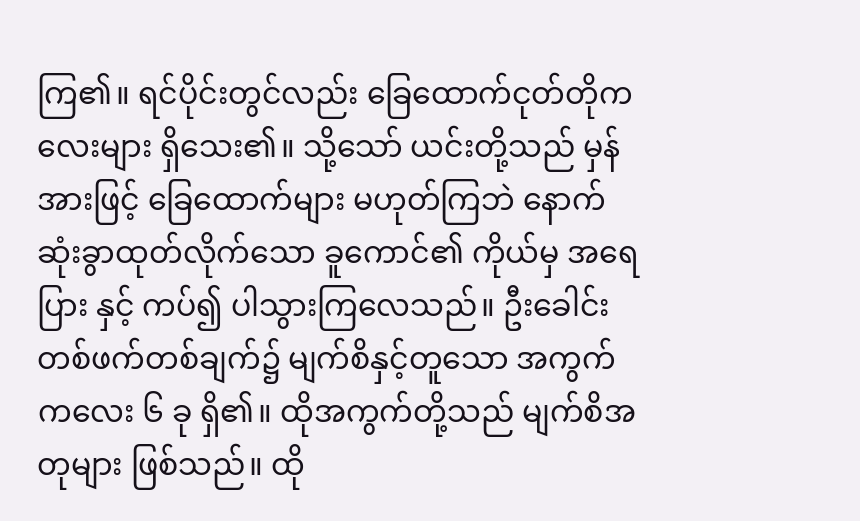ကြ၏။ ရင်ပိုင်းတွင်လည်း ခြေထောက်ငုတ်တိုကလေးများ ရှိသေး၏။ သို့သော် ယင်းတို့သည် မှန်အားဖြင့် ခြေထောက်များ မဟုတ်ကြဘဲ နောက်ဆုံးခွာထုတ်လိုက်သော ခူကောင်၏ ကိုယ်မှ အရေပြား နှင့် ကပ်၍ ပါသွားကြလေသည်။ ဦးခေါင်းတစ်ဖက်တစ်ချက်၌ မျက်စိနှင့်တူသော အကွက် ကလေး ၆ ခု ရှိ၏။ ထိုအကွက်တို့သည် မျက်စိအတုများ ဖြစ်သည်။ ထို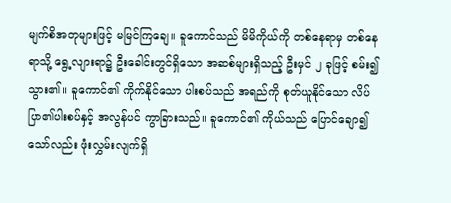မျက်စိအတုများဖြင့် မမြင်ကြချေ။ ခူကောင်သည် မိမိကိုယ်ကို တစ်နေရာမှ တစ်နေရာသို့ ရွေ့လျားရာ၌ ဦးခေါင်းတွင်ရှိသော အဆစ်များရှိသည့် ဦးမှင် ၂ ခုဖြင့် စမ်း၍သွား၏။ ခူကောင်၏ ကိုက်နိုင်သော ပါးစပ်သည် အရည်ကို စုတ်ယူနိုင်သော လိပ်ပြာ၏ပါးစပ်နှင့် အလွန်ပင် ကွာခြားသည်။ ခူကောင်၏ ကိုယ်သည် ပြောင်ချော၍သော်လည်း ဖုံးလွှမ်းလျက်ရှိ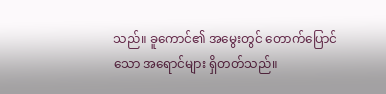သည်။ ခူကောင်၏ အမွေးတွင် တောက်ပြောင်သော အရောင်များ ရှိတတ်သည်။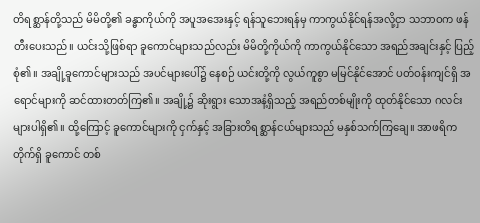တိရစ္ဆာန်တို့သည် မိမိတို့၏ ခန္ဓာကိုယ်ကို အပူအအေးနှင့် ရန်သူဘေးရန်မှ ကာကွယ်နိုင်ရန်အလို့ငှာ သဘာဝက ဖန်တီးပေးသည်။ ယင်းသို့ဖြစ်ရာ ခူကောင်များသည်လည်း မိမိတို့ကိုယ်ကို ကာကွယ်နိုင်သော အရည်အချင်းနှင့် ပြည့်စုံ၏။ အချို့ခူကောင်များသည် အပင်များပေါ်၌ နေစဉ် ယင်းတို့ကို လွယ်ကူစွာ မမြင်နိုင်အောင် ပတ်ဝန်းကျင်ရှိ အရောင်များကို ဆင်ထားတတ်ကြ၏။ အချို့၌ ဆိုးရွား သောအနံ့ရှိသည့် အရည်တစ်မျိုးကို ထုတ်နိုင်သော ဂလင်းများပါရှိ၏။ ထို့ကြောင့် ခူကောင်များကို ငှက်နှင့် အခြားတိရစ္ဆာန်ငယ်များသည် မနှစ်သက်ကြချေ။ အာဖရိကတိုက်ရှိ ခူကောင် တစ်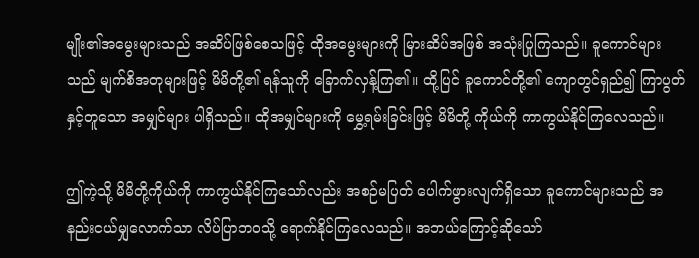မျိုး၏အမွေးများသည် အဆိပ်ဖြစ်စေသဖြင့် ထိုအမွေးများကို မြားဆိပ်အဖြစ် အသုံးပြုကြသည်။ ခူကောင်များသည် မျက်စိအတုများဖြင့် မိမိတို့၏ ရန်သူကို ခြောက်လှန့်ကြ၏။ ထို့ပြင် ခူကောင်တို့၏ ကျောတွင်ရှည်၍ ကြာပွတ်နှင့်တူသော အမျှင်များ ပါရှိသည်။ ထိုအမျှင်များကို မွှေ့ရမ်းခြင်းဖြင့် မိမိတို့ ကိုယ်ကို ကာကွယ်နိုင်ကြလေသည်။

ဤကဲ့သို့ မိမိတို့ကိုယ်ကို ကာကွယ်နိုင်ကြသော်လည်း အစဉ်မပြတ် ပေါက်ဖွားလျက်ရှိသော ခူကောင်များသည် အနည်းငယ်မျှလောက်သာ လိပ်ပြာဘဝသို့ ရောက်နိုင်ကြလေသည်။ အဘယ်ကြောင့်ဆိုသော်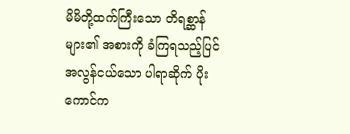မိမိတို့ထက်ကြီးသော တိရစ္ဆာန်များ၏ အစားကို ခံကြရသည့်ပြင် အလွန်ငယ်သော ပါရာဆိုက် ပိုးကောင်က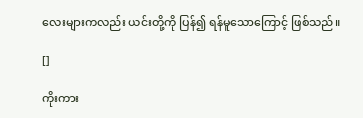လေးများကလည်း ယင်းတို့ကို ပြန်၍ ရန်မူသောကြောင့် ဖြစ်သည်။

[]

ကိုးကား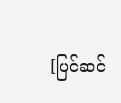[ပြင်ဆင်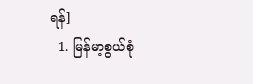ရန်]
  1. မြန်မာ့စွယ်စုံ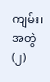ကျမ်း၊ အတွဲ(၂)